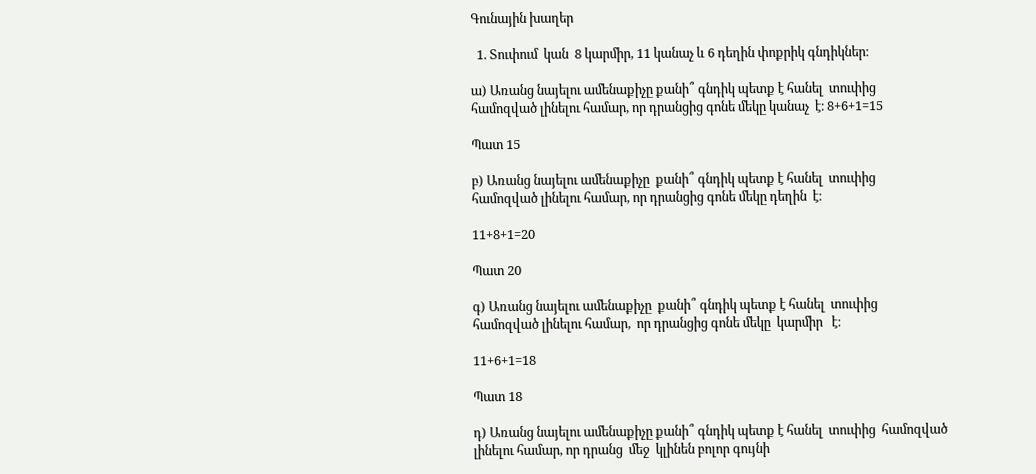Գունային խաղեր

  1. Տուփում  կան  8 կարմիր, 11 կանաչ և 6 դեղին փոքրիկ գնդիկներ։

ա) Առանց նայելու ամենաքիչը քանի՞ գնդիկ պետք է հանել  տուփից  համոզված լինելու համար, որ դրանցից գոնե մեկը կանաչ  է։ 8+6+1=15

Պատ 15

բ) Առանց նայելու ամենաքիչը  քանի՞ գնդիկ պետք է հանել  տուփից  համոզված լինելու համար, որ դրանցից գոնե մեկը դեղին  է։

11+8+1=20

Պատ 20

գ) Առանց նայելու ամենաքիչը  քանի՞ գնդիկ պետք է հանել  տուփից  համոզված լինելու համար,  որ դրանցից գոնե մեկը  կարմիր   է։

11+6+1=18

Պատ 18

դ) Առանց նայելու ամենաքիչը քանի՞ գնդիկ պետք է հանել  տուփից  համոզված լինելու համար, որ դրանց  մեջ  կլինեն բոլոր գույնի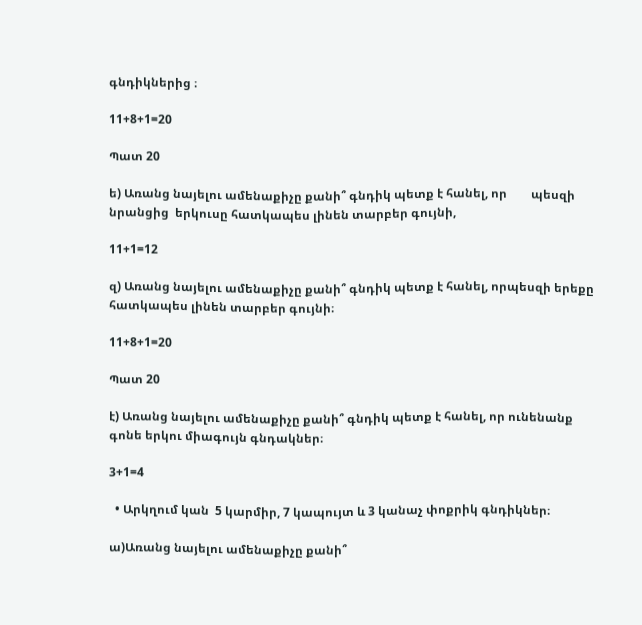գնդիկներից ։

11+8+1=20

Պատ 20

ե) Առանց նայելու ամենաքիչը քանի՞ գնդիկ պետք է հանել, որ        պեսզի նրանցից  երկուսը հատկապես լինեն տարբեր գույնի,

11+1=12

զ) Առանց նայելու ամենաքիչը քանի՞ գնդիկ պետք է հանել, որպեսզի երեքը  հատկապես լինեն տարբեր գույնի։

11+8+1=20

Պատ 20

է) Առանց նայելու ամենաքիչը քանի՞ գնդիկ պետք է հանել, որ ունենանք գոնե երկու միագույն գնդակներ։

3+1=4

  • Արկղում կան  5 կարմիր, 7 կապույտ և 3 կանաչ փոքրիկ գնդիկներ։

ա)Առանց նայելու ամենաքիչը քանի՞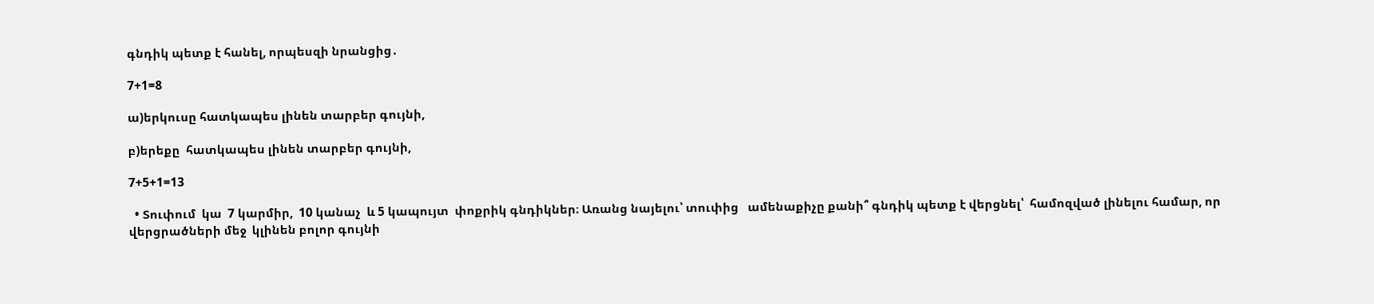գնդիկ պետք է հանել, որպեսզի նրանցից․

7+1=8

ա)երկուսը հատկապես լինեն տարբեր գույնի,

բ)երեքը  հատկապես լինեն տարբեր գույնի,

7+5+1=13

  • Տուփում  կա  7 կարմիր,  10 կանաչ  և 5 կապույտ  փոքրիկ գնդիկներ։ Առանց նայելու՝ տուփից   ամենաքիչը քանի՞ գնդիկ պետք է վերցնել՝  համոզված լինելու համար, որ վերցրածների մեջ  կլինեն բոլոր գույնի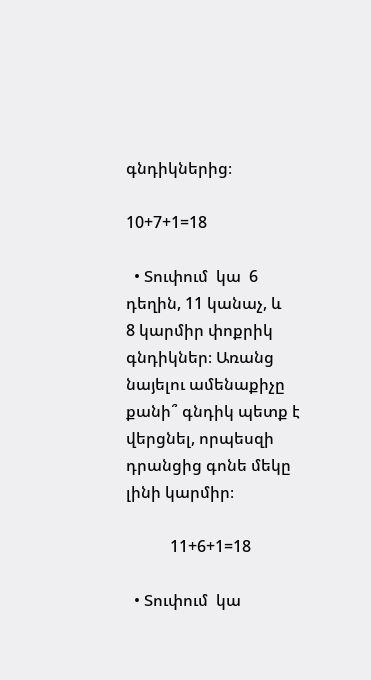գնդիկներից։

10+7+1=18

  • Տուփում  կա  6 դեղին, 11 կանաչ, և   8 կարմիր փոքրիկ գնդիկներ։ Առանց նայելու ամենաքիչը քանի՞ գնդիկ պետք է վերցնել, որպեսզի   դրանցից գոնե մեկը լինի կարմիր։

           11+6+1=18

  • Տուփում  կա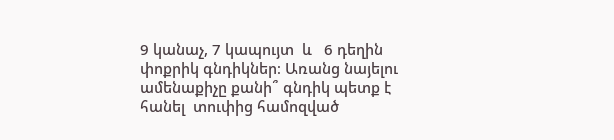9 կանաչ, 7 կապույտ  և   6 դեղին փոքրիկ գնդիկներ։ Առանց նայելու ամենաքիչը քանի՞ գնդիկ պետք է հանել  տուփից համոզված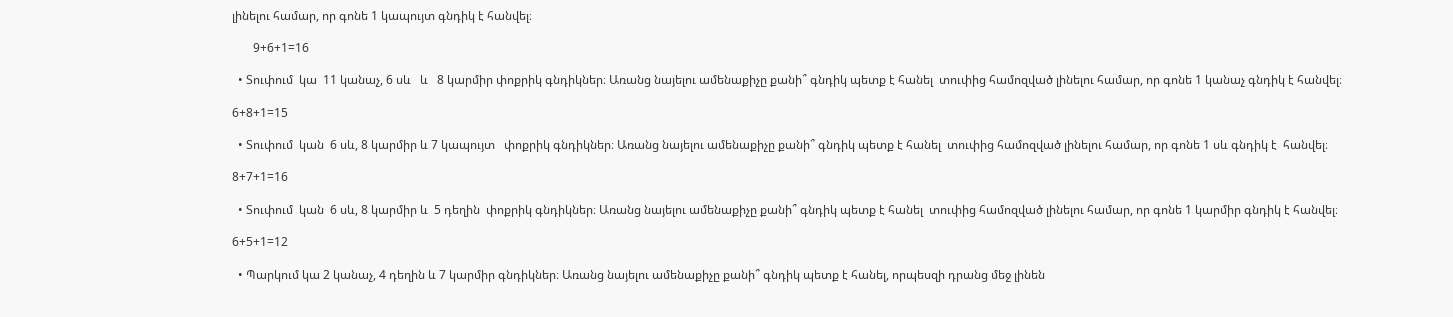լինելու համար, որ գոնե 1 կապույտ գնդիկ է հանվել։

       9+6+1=16

  • Տուփում  կա  11 կանաչ, 6 սև   և   8 կարմիր փոքրիկ գնդիկներ։ Առանց նայելու ամենաքիչը քանի՞ գնդիկ պետք է հանել  տուփից համոզված լինելու համար, որ գոնե 1 կանաչ գնդիկ է հանվել։

6+8+1=15

  • Տուփում  կան  6 սև, 8 կարմիր և 7 կապույտ   փոքրիկ գնդիկներ։ Առանց նայելու ամենաքիչը քանի՞ գնդիկ պետք է հանել  տուփից համոզված լինելու համար, որ գոնե 1 սև գնդիկ է  հանվել։

8+7+1=16

  • Տուփում  կան  6 սև, 8 կարմիր և  5 դեղին  փոքրիկ գնդիկներ։ Առանց նայելու ամենաքիչը քանի՞ գնդիկ պետք է հանել  տուփից համոզված լինելու համար, որ գոնե 1 կարմիր գնդիկ է հանվել։

6+5+1=12

  • Պարկում կա 2 կանաչ, 4 դեղին և 7 կարմիր գնդիկներ։ Առանց նայելու ամենաքիչը քանի՞ գնդիկ պետք է հանել, որպեսզի դրանց մեջ լինեն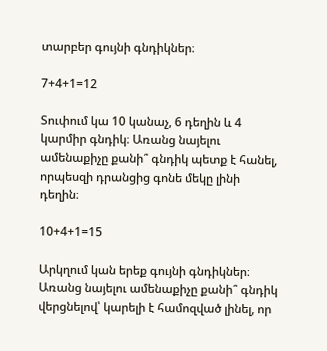տարբեր գույնի գնդիկներ։

7+4+1=12

Տուփում կա 10 կանաչ, 6 դեղին և 4 կարմիր գնդիկ։ Առանց նայելու ամենաքիչը քանի՞ գնդիկ պետք է հանել, որպեսզի դրանցից գոնե մեկը լինի դեղին։

10+4+1=15

Արկղում կան երեք գույնի գնդիկներ։ Առանց նայելու ամենաքիչը քանի՞ գնդիկ վերցնելով՝ կարելի է համոզված լինել, որ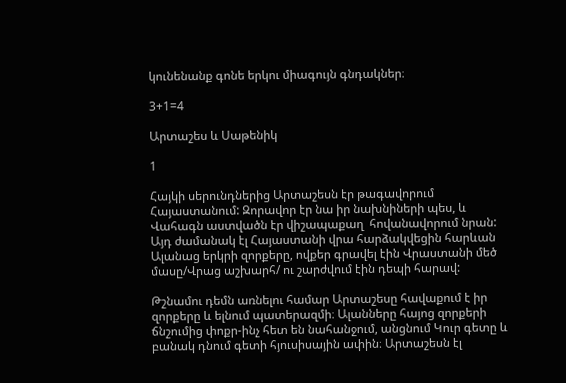կունենանք գոնե երկու միագույն գնդակներ։

3+1=4

Արտաշես և Սաթենիկ

1

Հայկի սերունդներից Արտաշեսն էր թագավորում Հայաստանում: Զորավոր էր նա իր նախնիների պես, և Վահագն աստվածն էր վիշապաքաղ  հովանավորում նրան: Այդ ժամանակ էլ Հայաստանի վրա հարձակվեցին հարևան Ալանաց երկրի զորքերը, ովքեր գրավել էին Վրաստանի մեծ մասը/Վրաց աշխարհ/ ու շարժվում էին դեպի հարավ:

Թշնամու դեմն առնելու համար Արտաշեսը հավաքում է իր զորքերը և ելնում պատերազմի։ Ալանները հայոց զորքերի ճնշումից փոքր-ինչ հետ են նահանջում, անցնում Կուր գետը և բանակ դնում գետի հյուսիսային ափին։ Արտաշեսն էլ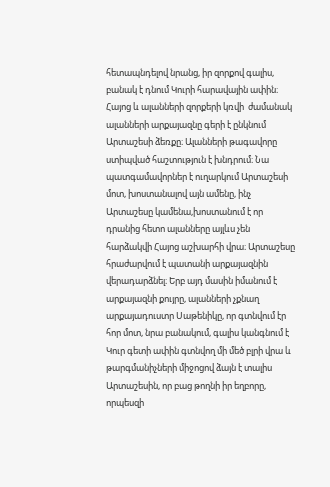հետապնդելով նրանց, իր զորքով գալիս, բանակ է դնում Կուրի հարավային ափին։ Հայոց և ալանների զորքերի կռվի  ժամանակ ալանների արքայազնը գերի է ընկնում Արտաշեսի ձեռքը։ Ալանների թագավորը ստիպված հաշտություն է խնդրում։ Նա պատգամավորներ է ուղարկում Արտաշեսի մոտ, խոստանալով այն ամենը, ինչ Արտաշեսը կամենա,խոստանում է որ դրանից հետո ալանները այլևս չեն հարձակվի Հայոց աշխարհի վրա։ Արտաշեսը հրաժարվում է պատանի արքայազնին վերադարձնել։ Երբ այդ մասին իմանում է արքայազնի քույրը, ալանների չքնաղ արքայադուստր Սաթենիկը, որ գտնվում էր հոր մոտ, նրա բանակում, գալիս կանգնում է Կուր գետի ափին գտնվող մի մեծ բլրի վրա և թարգմանիչների միջոցով ձայն է տալիս Արտաշեսին, որ բաց թողնի իր եղբորը, որպեսզի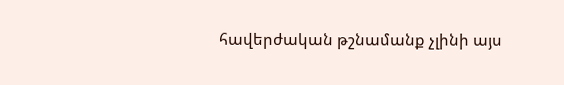հավերժական թշնամանք չլինի այս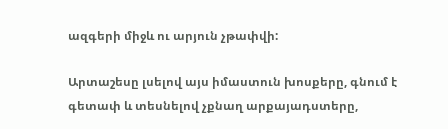ազգերի միջև ու արյուն չթափվի:

Արտաշեսը լսելով այս իմաստուն խոսքերը, գնում է գետափ և տեսնելով չքնաղ արքայադստերը,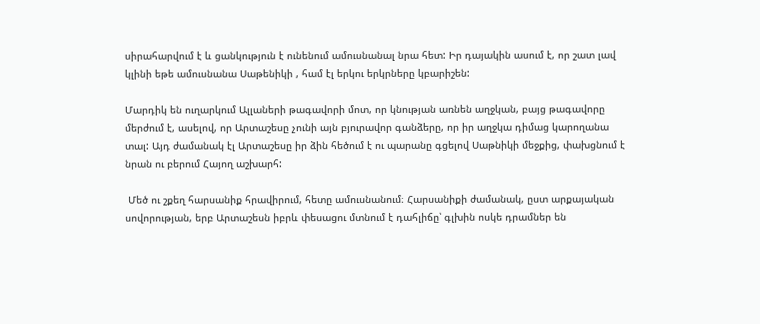սիրահարվում է և ցանկություն է ունենում ամուսնանալ նրա հետ: Իր դայակին ասում է, որ շատ լավ կլինի եթե ամուսնանա Սաթենիկի , համ էլ երկու երկրները կբարիշեն:

Մարդիկ են ուղարկում Ալլաների թագավորի մոտ, որ կնության առնեն աղջկան, բայց թագավորը մերժում է, ասելով, որ Արտաշեսը չունի այն բյուրավոր գանձերը, որ իր աղջկա դիմաց կարողանա տալ: Այդ ժամանակ էլ Արտաշեսը իր ձին հեծում է ու պարանը գցելով Սաթնիկի մեջքից, փախցնում է նրան ու բերում Հայող աշխարհ:

 Մեծ ու շքեղ հարսանիք հրավիրում, հետը ամուսնանում։ Հարսանիքի ժամանակ, ըստ արքայական սովորության, երբ Արտաշեսն իբրև փեսացու մտնում է դահլիճը՝ գլխին ոսկե դրամներ են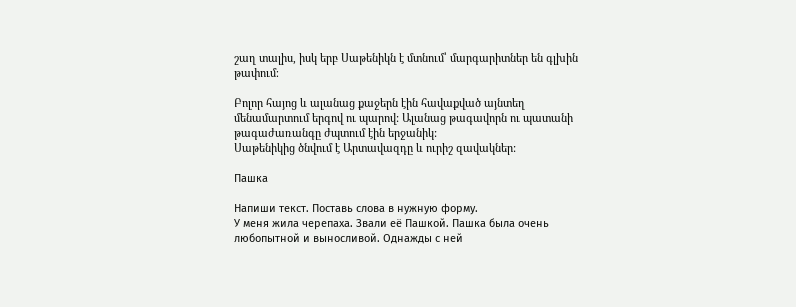շաղ տալիս, իսկ երբ Սաթենիկն է մտնում՝ մարգարիտներ են գլխին թափում։

Բոլոր հայոց և ալանաց քաջերն էին հավաքված այնտեղ մենամարտում երգով ու պարով: Ալանաց թագավորն ու պատանի թագաժառանգը ժպտում էին երջանիկ:
Սաթենիկից ծնվում է Արտավազդը և ուրիշ զավակներ:

Пашка

Напиши текст. Поставь слова в нужную форму.
У меня жила черепаха. Звали её Пашкой. Пашка была очень любопытной и выносливой. Однажды с ней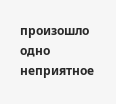произошло одно неприятное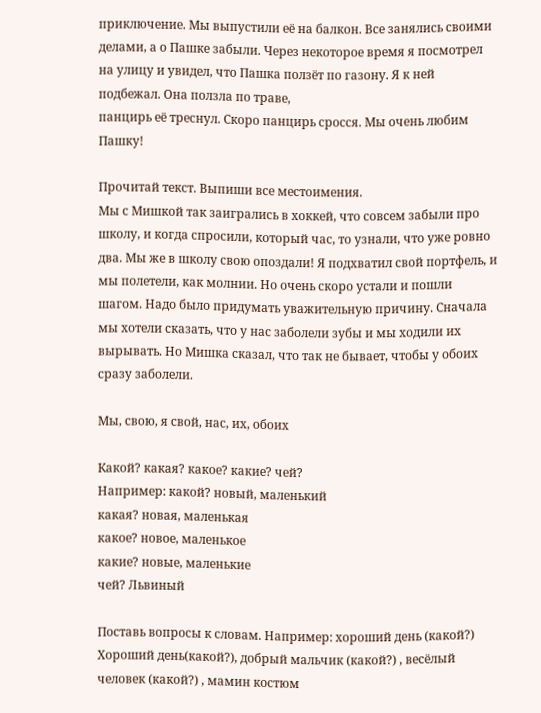приключение. Мы выпустили её на балкон. Все занялись своими делами, а о Пашке забыли. Через некоторое время я посмотрел на улицу и увидел, что Пашка ползёт по газону. Я к ней подбежал. Она ползла по траве,
панцирь её треснул. Скоро панцирь сросся. Мы очень любим Пашку!

Прочитай текст. Выпиши все местоимения.
Мы с Мишкой так заигрались в хоккей, что совсем забыли про школу, и когда спросили, который час, то узнали, что уже ровно два. Мы же в школу свою опоздали! Я подхватил свой портфель, и мы полетели, как молнии. Но очень скоро устали и пошли шагом. Надо было придумать уважительную причину. Сначала мы хотели сказать, что у нас заболели зубы и мы ходили их вырывать. Но Мишка сказал, что так не бывает, чтобы у обоих сразу заболели.

Мы, свою, я свой, нас, их, обоих

Какой? какая? какое? какие? чей?
Например: какой? новый, маленький
какая? новая, маленькая
какое? новое, маленькое
какие? новые, маленькие
чей? Львиный

Поставь вопросы к словам. Например: хороший день (какой?)
Хороший день(какой?), добрый мальчик (какой?) , весёлый человек (какой?) , мамин костюм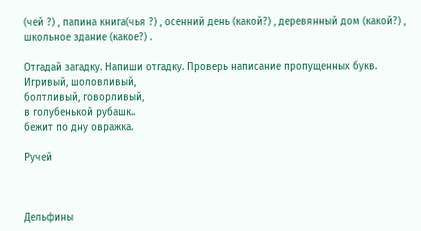(чей ?) , папина книга(чья ?) , осенний день (какой?) , деревянный дом (какой?) , школьное здание (какое?) .

Отгадай загадку. Напиши отгадку. Проверь написание пропущенных букв.
Игривый, шоловливый,
болтливый, говорливый,
в голубенькой рубашк..
бежит по дну овражка.

Ручей



Дельфины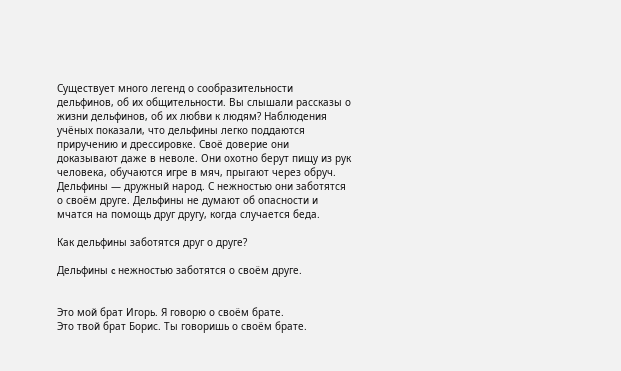Существует много легенд о сообразительности дельфинов, об их общительности. Вы слышали рассказы о жизни дельфинов, об их любви к людям? Наблюдения учёных показали, что дельфины легко поддаются приручению и дрессировке. Своё доверие они доказывают даже в неволе. Они охотно берут пищу из рук человека, обучаются игре в мяч, прыгают через обруч. Дельфины — дружный народ. С нежностью они заботятся о своём друге. Дельфины не думают об опасности и мчатся на помощь друг другу, когда случается беда.

Как дельфины заботятся друг о друге?

Дельфины c нежностью заботятся о своём друге.


Это мой брат Игорь. Я говорю о своём брате.
Это твой брат Борис. Ты говоришь о своём брате.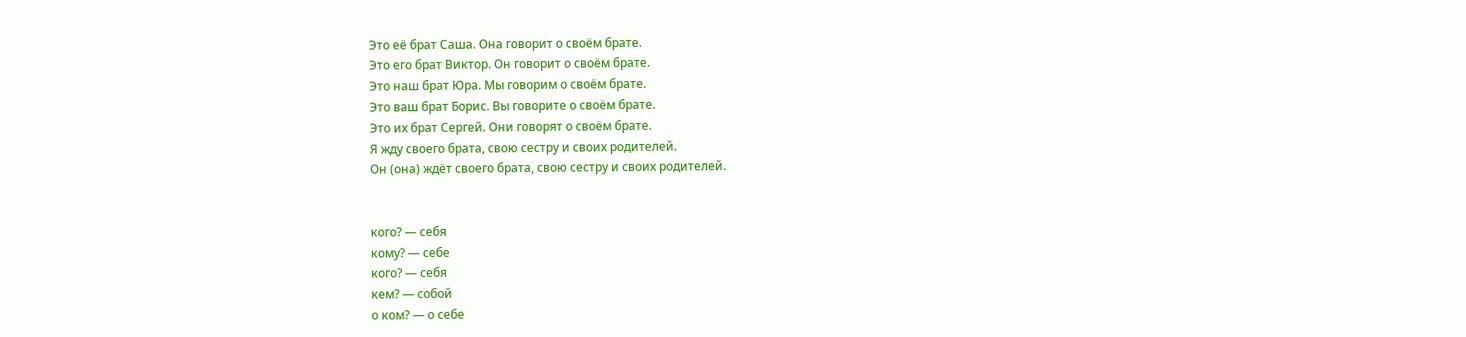Это её брат Саша. Она говорит о своём брате.
Это его брат Виктор. Он говорит о своём брате.
Это наш брат Юра. Мы говорим о своём брате.
Это ваш брат Борис. Вы говорите о своём брате.
Это их брат Сергей. Они говорят о своём брате.
Я жду своего брата, свою сестру и своих родителей.
Он (она) ждёт своего брата, свою сестру и своих родителей.


кого? — себя
кому? — себе
кого? — себя
кем? — собой
о ком? — о себе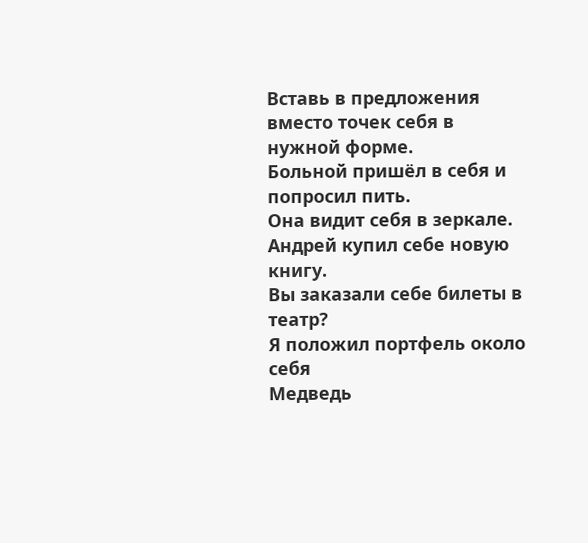Вставь в предложения вместо точек себя в нужной форме.
Больной пришёл в себя и попросил пить.
Она видит себя в зеркале.
Андрей купил себе новую книгу.
Вы заказали себе билеты в театр?
Я положил портфель около себя
Медведь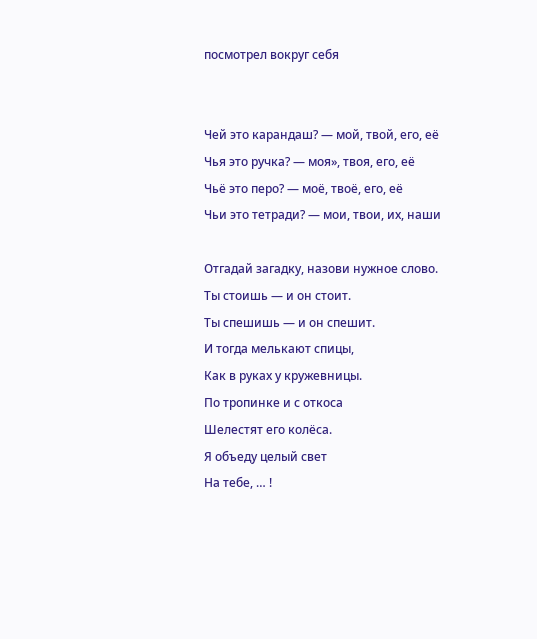посмотрел вокруг себя


Чей это карандаш? — мой, твой, его, её
Чья это ручка? — моя», твоя, его, её
Чьё это перо? — моё, твоё, его, её
Чьи это тетради? — мои, твои, их, наши

Отгадай загадку, назови нужное слово.
Ты стоишь — и он стоит.
Ты спешишь — и он спешит.
И тогда мелькают спицы,
Как в руках у кружевницы.
По тропинке и с откоса
Шелестят его колёса.
Я объеду целый свет
На тебе, … !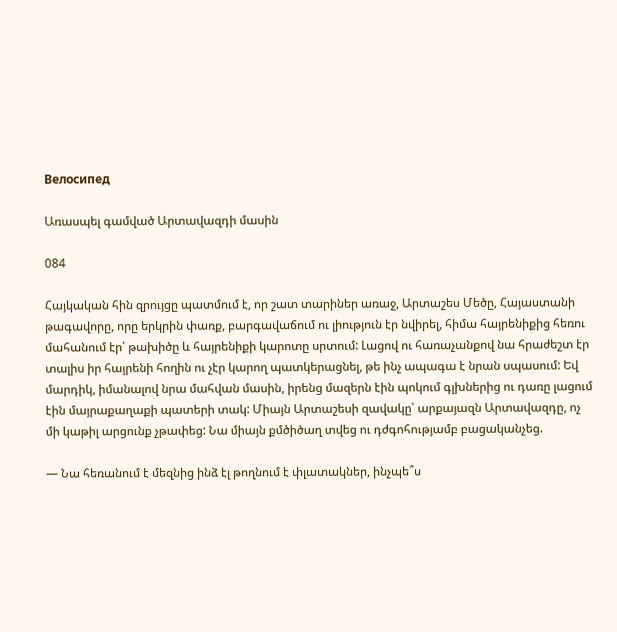Велосипед

Առասպել գամված Արտավազդի մասին

084

Հայկական հին զրույցը պատմում է, որ շատ տարիներ առաջ, Արտաշես Մեծը, Հայաստանի թագավորը, որը երկրին փառք, բարգավաճում ու լիություն էր նվիրել, հիմա հայրենիքից հեռու մահանում էր՝ թախիծը և հայրենիքի կարոտը սրտում: Լացով ու հառաչանքով նա հրաժեշտ էր տալիս իր հայրենի հողին ու չէր կարող պատկերացնել, թե ինչ ապագա է նրան սպասում: Եվ մարդիկ, իմանալով նրա մահվան մասին, իրենց մազերն էին պոկում գլխներից ու դառը լացում էին մայրաքաղաքի պատերի տակ: Միայն Արտաշեսի զավակը՝ արքայազն Արտավազդը, ոչ մի կաթիլ արցունք չթափեց: Նա միայն քմծիծաղ տվեց ու դժգոհությամբ բացականչեց.

— Նա հեռանում է մեզնից ինձ էլ թողնում է փլատակներ, ինչպե՞ս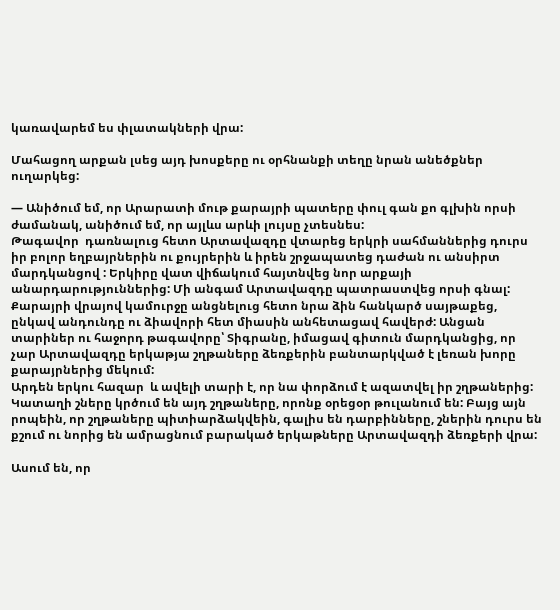կառավարեմ ես փլատակների վրա:

Մահացող արքան լսեց այդ խոսքերը ու օրհնանքի տեղը նրան անեծքներ ուղարկեց:

— Անիծում եմ, որ Արարատի մութ քարայրի պատերը փուլ գան քո գլխին որսի ժամանակ, անիծում եմ, որ այլևս արևի լույսը չտեսնես:
Թագավոր  դառնալուց հետո Արտավազդը վտարեց երկրի սահմաններից դուրս իր բոլոր եղբայրներին ու քույրերին և իրեն շրջապատեց դաժան ու անսիրտ մարդկանցով : Երկիրը վատ վիճակում հայտնվեց նոր արքայի անարդարություններից: Մի անգամ Արտավազդը պատրաստվեց որսի գնալ: Քարայրի վրայով կամուրջը անցնելուց հետո նրա ձին հանկարծ սայթաքեց, ընկավ անդունդը ու ձիավորի հետ միասին անհետացավ հավերժ: Անցան տարիներ ու հաջորդ թագավորը՝ Տիգրանը, իմացավ գիտուն մարդկանցից, որ չար Արտավազդը երկաթյա շղթաները ձեռքերին բանտարկված է լեռան խորը քարայրներից մեկում:
Արդեն երկու հազար  և ավելի տարի է, որ նա փորձում է ազատվել իր շղթաներից: Կատաղի շները կրծում են այդ շղթաները, որոնք օրեցօր թուլանում են: Բայց այն րոպեին, որ շղթաները պիտիարձակվեին, գալիս են դարբինները, շներին դուրս են քշում ու նորից են ամրացնում բարակած երկաթները Արտավազդի ձեռքերի վրա:

Ասում են, որ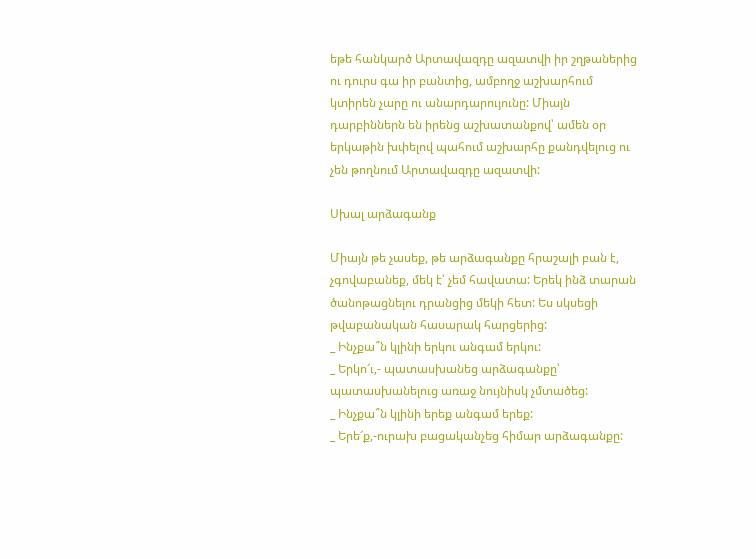եթե հանկարծ Արտավազդը ազատվի իր շղթաներից ու դուրս գա իր բանտից, ամբողջ աշխարհում կտիրեն չարը ու անարդարույունը: Միայն դարբիններն են իրենց աշխատանքով՝ ամեն օր երկաթին խփելով պահում աշխարհը քանդվելուց ու չեն թողնում Արտավազդը ազատվի:

Սխալ արձագանք

Միայն թե չասեք, թե արձագանքը հրաշալի բան է, չգովաբանեք, մեկ է՝ չեմ հավատա: Երեկ ինձ տարան ծանոթացնելու դրանցից մեկի հետ: Ես սկսեցի թվաբանական հասարակ հարցերից:
_ Ինչքա՞ն կլինի երկու անգամ երկու:
_ Երկո՜ւ,- պատասխանեց արձագանքը՝ պատասխանելուց առաջ նույնիսկ չմտածեց:
_ Ինչքա՞ն կլինի երեք անգամ երեք:
_ Երե՜ք,-ուրախ բացականչեց հիմար արձագանքը: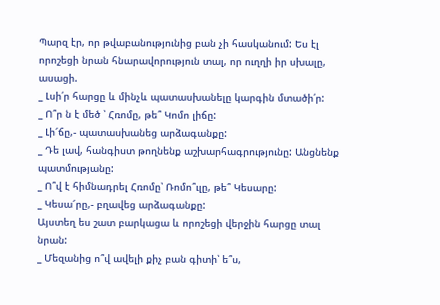Պարզ էր, որ թվաբանությունից բան չի հասկանում: Ես էլ որոշեցի նրան հնարավորություն տալ, որ ուղղի իր սխալը, ասացի.
_ Լսի՛ր հարցը և մինչև պատասխանելը կարգին մտածի՛ր:
_ Ո՞ր ն է մեծ ՝ Հռոմը, թե՞ Կոմո լիճը:
_ Լի՜ճը,- պատասխանեց արձագանքը:
_ Դե լավ, հանգիստ թողնենք աշխարհագրությունը: Անցնենք պատմությանը:
_ Ո՞վ է հիմնադրել Հռոմը՝ Ռոմո՞ւլը, թե՞ Կեսարը:
_ Կեսա՜րը,- բղավեց արձագանքը:
Այստեղ ես շատ բարկացա և որոշեցի վերջին հարցը տալ նրան:
_ Մեզանից ո՞վ ավելի քիչ բան գիտի՝ ե՞ս,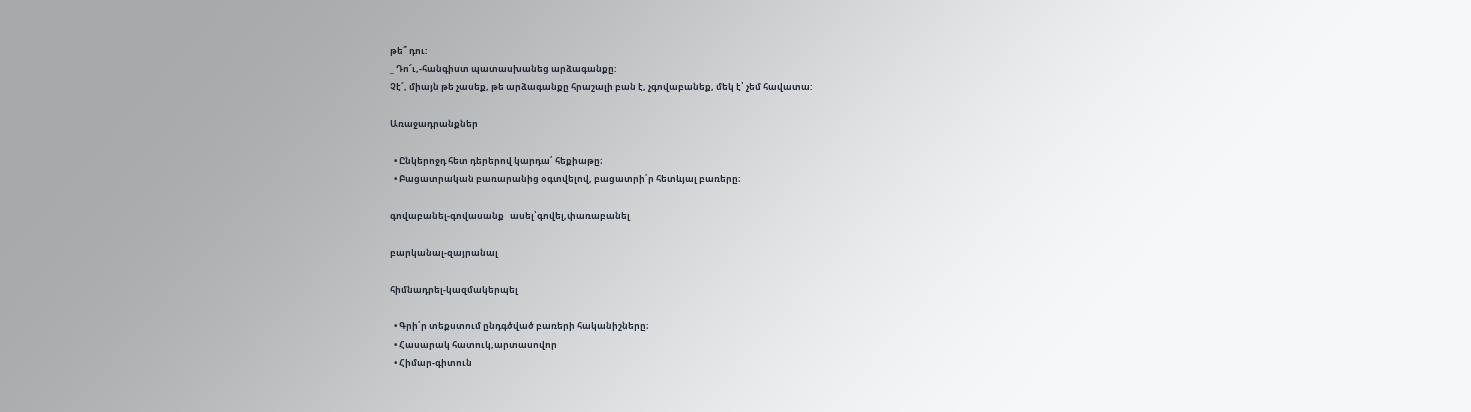թե՞ դու:
_ Դո՜ւ,-հանգիստ պատասխանեց արձագանքը:
Չէ՜, միայն թե չասեք, թե արձագանքը հրաշալի բան է, չգովաբանեք, մեկ է՝ չեմ հավատա:

Առաջադրանքներ

  • Ընկերոջդ հետ դերերով կարդա՛ հեքիաթը։
  • Բացատրական բառարանից օգտվելով, բացատրի՛ր հետևյալ բառերը։

գովաբանել-գովասանք   ասել՝գովել,փառաբանել

բարկանալ-զայրանալ

հիմնադրել-կազմակերպել

  • Գրի՛ր տեքստում ընդգծված բառերի հականիշները։
  • Հասարակ հատուկ,արտասովոր
  • Հիմար-գիտուն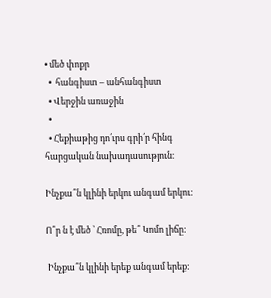• մեծ փոքր
  •  հանգիստ – անհանգիստ
  • Վերջին առաջին
  •
  • Հեքիաթից դո՛ւրս գրի՛ր հինգ հարցական նախադասություն։

Ինչքա՞ն կլինի երկու անգամ երկու:

Ո՞ր ն է մեծ ՝ Հռոմը, թե՞ Կոմո լիճը:

 Ինչքա՞ն կլինի երեք անգամ երեք: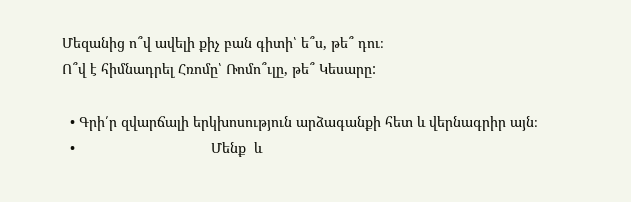Մեզանից ո՞վ ավելի քիչ բան գիտի՝ ե՞ս, թե՞ դու։
Ո՞վ է հիմնադրել Հռոմը՝ Ռոմո՞ւլը, թե՞ Կեսարը:

  • Գրի՛ր զվարճալի երկխոսություն արձագանքի հետ և վերնագրիր այն։
  •                                  Մենք  և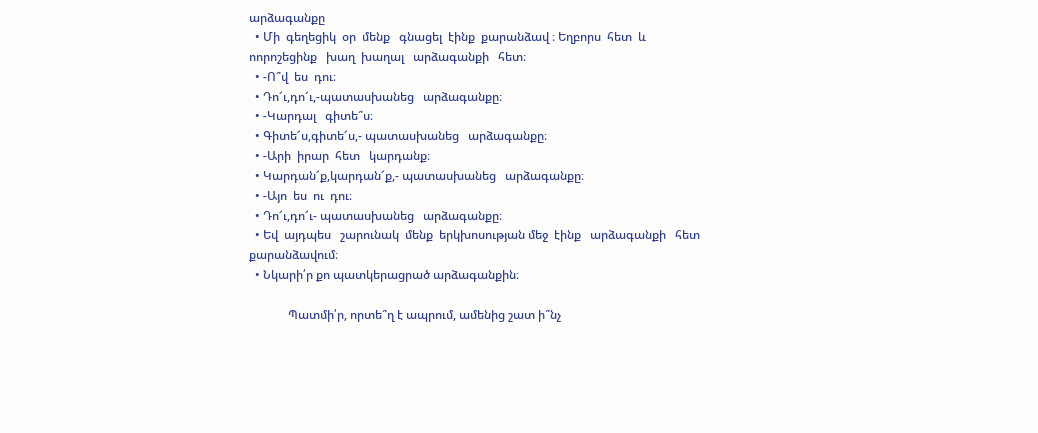արձագանքը
  • Մի  գեղեցիկ  օր  մենք   գնացել  էինք  քարանձավ ։ Եղբորս  հետ  և  ոորոշեցինք   խաղ  խաղալ   արձագանքի   հետ։
  • -Ո՞վ  ես  դու։
  • Դո՜ւ,դո՜ւ,-պատասխանեց   արձագանքը։
  • -Կարդալ   գիտե՞ս։
  • Գիտե՜ս,գիտե՜ս,- պատասխանեց   արձագանքը։
  • -Արի  իրար  հետ   կարդանք։
  • Կարդան՜ք,կարդան՜ք,- պատասխանեց   արձագանքը։
  • -Այո  ես  ու  դու։
  • Դո՜ւ,դո՜ւ- պատասխանեց   արձագանքը։
  • Եվ  այդպես   շարունակ  մենք  երկխոսության մեջ  էինք   արձագանքի   հետ   քարանձավում։
  • Նկարի՛ր քո պատկերացրած արձագանքին։

             Պատմի՛ր, որտե՞ղ է ապրում, ամենից շատ ի՞նչ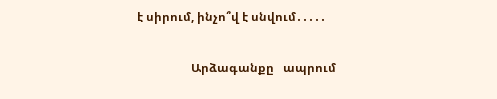է սիրում, ինչո՞վ է սնվում․․․․․

                  Արձագանքը   ապրում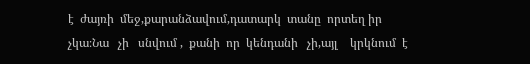է  ժայռի  մեջ,քարանձավում,դատարկ  տանը  որտեղ իր   չկա։Նա   չի   սնվում ,  քանի  որ  կենդանի   չի,այլ    կրկնում  է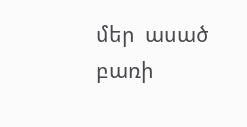մեր  ասած   բառի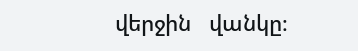վերջին   վանկը։